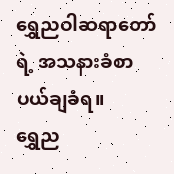ရွှေညဝါဆရာတော်ရဲ့ အသနားခံစာ ပယ်ချခံရ။
ရွှေည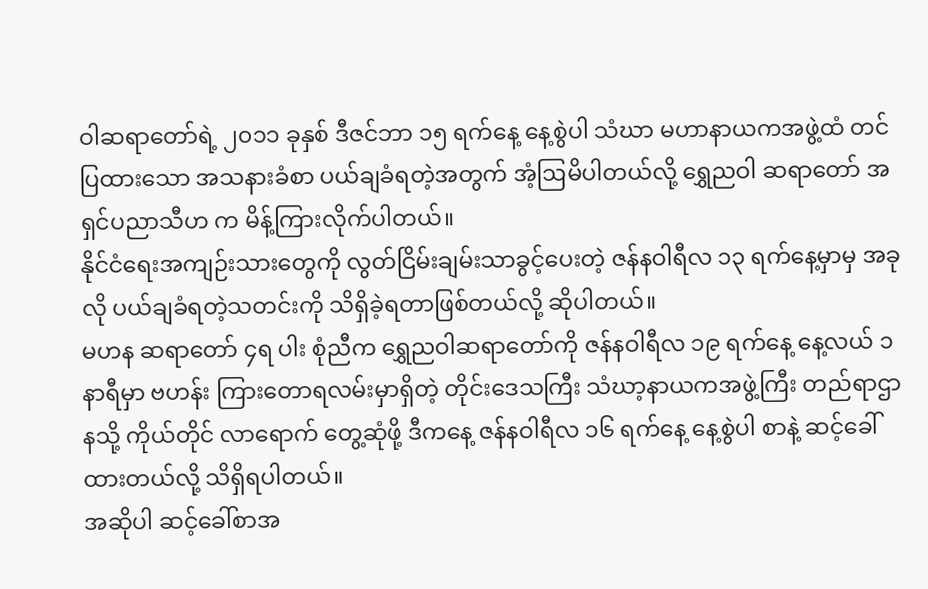ဝါဆရာတော်ရဲ့ ၂၀၁၁ ခုနှစ် ဒီဇင်ဘာ ၁၅ ရက်နေ့ နေ့စွဲပါ သံဃာ မဟာနာယကအဖွဲ့ထံ တင်ပြထားသော အသနားခံစာ ပယ်ချခံရတဲ့အတွက် အံ့ဩမိပါတယ်လို့ ရွှေညဝါ ဆရာတော် အရှင်ပညာသီဟ က မိန့်ကြားလိုက်ပါတယ်။
နိုင်ငံရေးအကျဉ်းသားတွေကို လွတ်ငြိမ်းချမ်းသာခွင့်ပေးတဲ့ ဇန်နဝါရီလ ၁၃ ရက်နေ့မှာမှ အခုလို ပယ်ချခံရတဲ့သတင်းကို သိရှိခဲ့ရတာဖြစ်တယ်လို့ ဆိုပါတယ်။
မဟန ဆရာတော် ၄ရ ပါး စုံညီက ရွှေညဝါဆရာတော်ကို ဇန်နဝါရီလ ၁၉ ရက်နေ့ နေ့လယ် ၁ နာရီမှာ ဗဟန်း ကြားတောရလမ်းမှာရှိတဲ့ တိုင်းဒေသကြီး သံဃာ့နာယကအဖွဲ့ကြီး တည်ရာဌာနသို့ ကိုယ်တိုင် လာရောက် တွေ့ဆုံဖို့ ဒီကနေ့ ဇန်နဝါရီလ ၁၆ ရက်နေ့ နေ့စွဲပါ စာနဲ့ ဆင့်ခေါ်ထားတယ်လို့ သိရှိရပါတယ်။
အဆိုပါ ဆင့်ခေါ်စာအ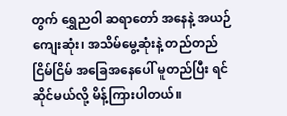တွက် ရွှေညဝါ ဆရာတော် အနေနဲ့ အယဉ်ကျေးဆုံး၊ အသိမ်မွေ့ဆုံးနဲ့ တည်တည်ငြိမ်ငြိမ် အခြေအနေပေါ် မူတည်ပြီး ရင်ဆိုင်မယ်လို့ မိန့်ကြားပါတယ်။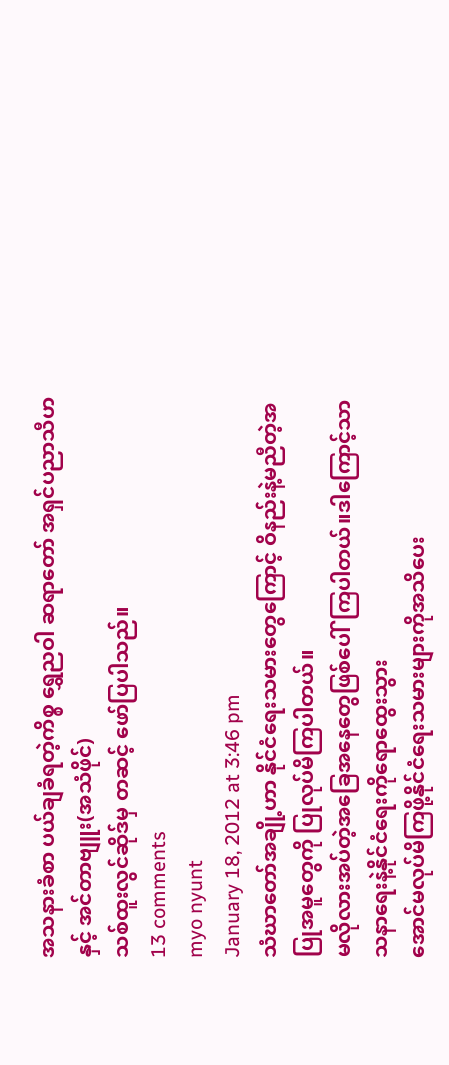အသနားခံစာ ပယ်ချခံရတဲ့ကိစ္စ ရွှေညဝါ ဆရာတော် အရှင်ပညာသီဟ နှင့် အင်တာဗျူး(အသံဖိုင်)
သစ်ထူးလွင်ဆိုဒ်မှ တဆင့် ဖော်ပြပါသည်။
13 comments
myo nyunt
January 18, 2012 at 3:46 pm
သံဃာတော်အချို့ဟာ နိုင်ငံရေးသမားတွေကြောင့် ဝိနည်းနဲ့မညီတဲ့အပြုအမူတွေကို ပြုလုပ်မိကြပါတယ်။
မလိုလားအပ်တဲ့အခြေအနေတွေဖြစ်ပေါ်ကြပါတယ်။ဒါကြောင့်သာသနာရေးနဲ့နိုင်ငံရေးကိုရောထွေးသွား
အောင်မလုပ်မိကြဖို့နိုင်ငံရေးသမားများကိုအသိပေး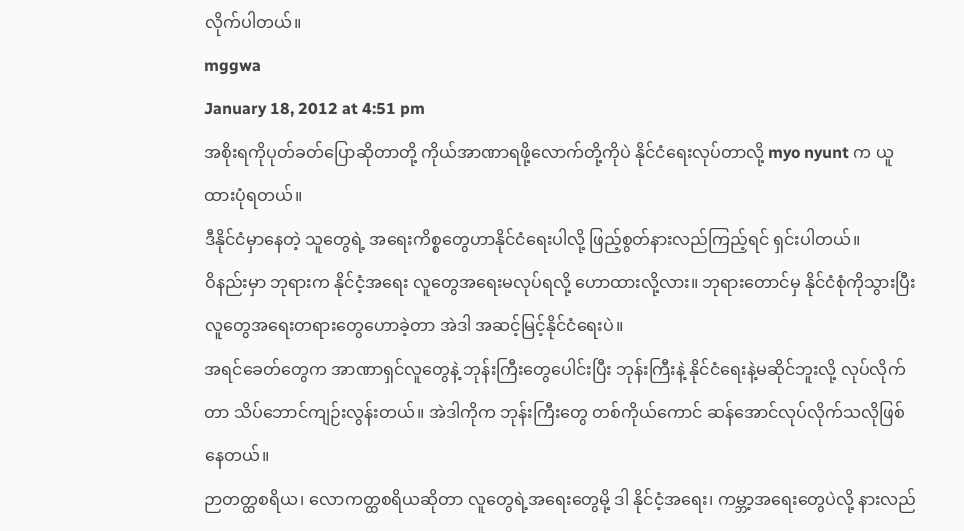လိုက်ပါတယ်။
mggwa
January 18, 2012 at 4:51 pm
အစိုးရကိုပုတ်ခတ်ပြောဆိုတာတို့ ကိုယ်အာဏာရဖို့လောက်တို့ကိုပဲ နိုင်ငံရေးလုပ်တာလို့ myo nyunt က ယူထားပုံရတယ်။
ဒီနိုင်ငံမှာနေတဲ့ သူတွေရဲ့ အရေးကိစ္စတွေဟာနိုင်ငံရေးပါလို့ ဖြည့်စွတ်နားလည်ကြည့်ရင် ရှင်းပါတယ်။
ဝိနည်းမှာ ဘုရားက နိုင်ငံ့အရေး လူတွေအရေးမလုပ်ရလို့ ဟောထားလို့လား။ ဘုရားတောင်မှ နိုင်ငံစုံကိုသွားပြီး လူတွေအရေးတရားတွေဟောခဲ့တာ အဲဒါ အဆင့်မြင့်နိုင်ငံရေးပဲ။
အရင်ခေတ်တွေက အာဏာရှင်လူတွေနဲ့ ဘုန်းကြီးတွေပေါင်းပြီး ဘုန်းကြီးနဲ့ နိုင်ငံရေးနဲ့မဆိုင်ဘူးလို့ လုပ်လိုက်တာ သိပ်ဘောင်ကျဉ်းလွန်းတယ်။ အဲဒါကိုက ဘုန်းကြီးတွေ တစ်ကိုယ်ကောင် ဆန်အောင်လုပ်လိုက်သလိုဖြစ်နေတယ်။
ဉာတတ္ထစရိယ၊ လောကတ္ထစရိယဆိုတာ လူတွေရဲ့အရေးတွေမို့ ဒါ နိုင်ငံ့အရေး၊ ကမ္ဘာ့အရေးတွေပဲလို့ နားလည်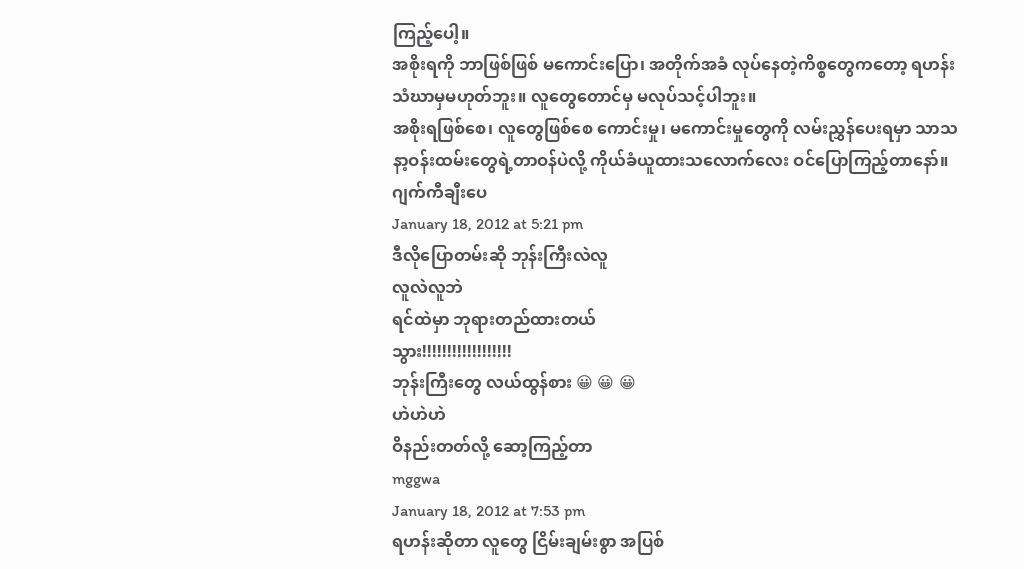ကြည့်ပေါ့။
အစိုးရကို ဘာဖြစ်ဖြစ် မကောင်းပြော၊ အတိုက်အခံ လုပ်နေတဲ့ကိစ္စတွေကတော့ ရဟန်းသံဃာမှမဟုတ်ဘူး။ လူတွေတောင်မှ မလုပ်သင့်ပါဘူး။
အစိုးရဖြစ်စေ၊ လူတွေဖြစ်စေ ကောင်းမှု၊ မကောင်းမှုတွေကို လမ်းညွှန်ပေးရမှာ သာသနာ့ဝန်းထမ်းတွေရဲ့တာဝန်ပဲလို့ ကိုယ်ခံယူထားသလောက်လေး ဝင်ပြောကြည့်တာနော်။
ဂျက်ကီချီးပေ
January 18, 2012 at 5:21 pm
ဒီလိုပြောတမ်းဆို ဘုန်းကြီးလဲလူ
လူလဲလူဘဲ
ရင်ထဲမှာ ဘုရားတည်ထားတယ်
သွား!!!!!!!!!!!!!!!!!!
ဘုန်းကြီးတွေ လယ်ထွန်စား 😀 😀 😀
ဟဲဟဲဟဲ
ဝိနည်းတတ်လို့ ဆော့ကြည့်တာ
mggwa
January 18, 2012 at 7:53 pm
ရဟန်းဆိုတာ လူတွေ ငြိမ်းချမ်းစွာ အပြစ်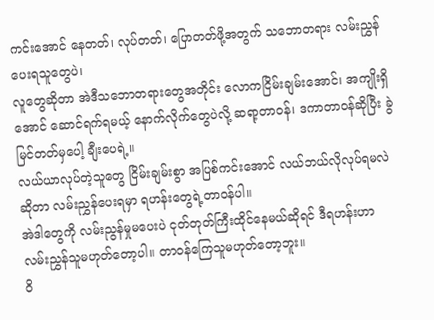ကင်းအောင် နေတတ်၊ လုပ်တတ်၊ ပြောတတ်ဖို့အတွက် သဘောတရား လမ်းညွှန်ပေးရသူတွေပဲ၊
လူတွေဆိုတာ အဲဒီသဘောတရားတွေအတိုင်း လောကငြိမ်းချမ်းအောင်၊ အကျိုးရှိအောင် ဆောင်ရက်ရမယ့် နောက်လိုက်တွေပဲလို့ ဆရာ့တာဝန်၊ ဒကာတာဝန်ဆိုပြီး ခွဲမြင်တတ်မှပေါ့ ချီးပေရဲ့။
လယ်ယာလုပ်တဲ့သူတွေ ငြိမ်းချမ်းစွာ အပြစ်ကင်းအောင် လယ်ဘယ်လိုလုပ်ရမလဲဆိုတာ လမ်းညွှန်ပေးရမှာ ရဟန်းတွေရဲ့တာဝန်ပါ။
အဲဒါတွေကို လမ်းညွန်မှုမပေးပဲ ငုတ်တုတ်ကြီးထိုင်နေမယ်ဆိုရင် ဒီရဟန်းဟာ လမ်းညွှန်သူမဟုတ်တော့ပါ။ တာဝန်ကြေသူမဟုတ်တော့ဘူး။
ဝိ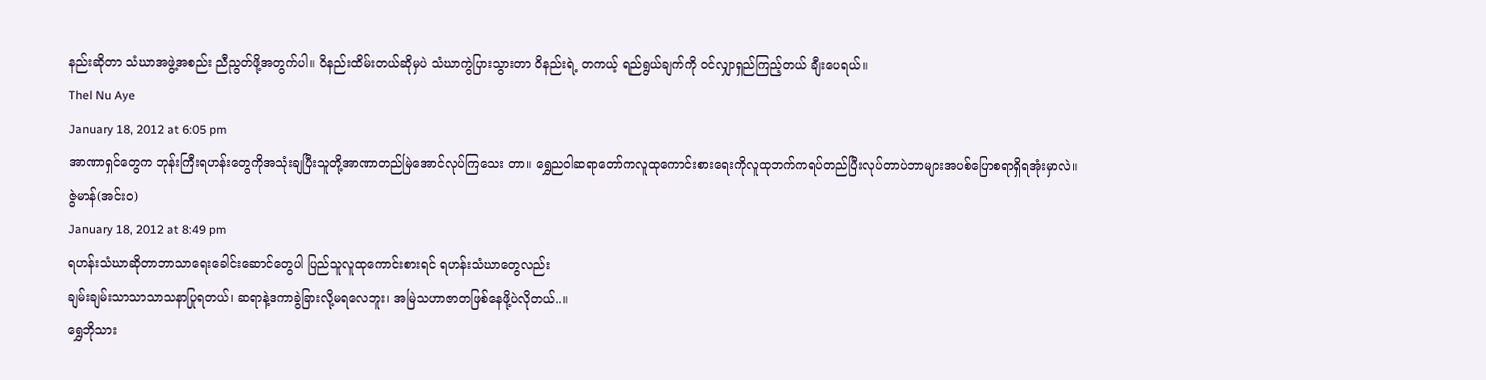နည်းဆိုတာ သံဃာအဖွဲ့အစည်း ညီညွတ်ဖို့အတွက်ပါ။ ဝိနည်းထိမ်းတယ်ဆိုမှပဲ သံဃာကွဲပြားသွားတာ ဝိနည်းရဲ့ တကယ့် ရည်ရွယ်ချက်ကို ဝင်လျှာရှည်ကြည့်တယ် ချီးပေရယ်။
Thel Nu Aye
January 18, 2012 at 6:05 pm
အာဏာရှင်တွေက ဘုန်းကြီးရဟန်းတွေကိုအသုံးချပြီးသူတို့အာဏာတည်မြဲအောင်လုပ်ကြသေး တာ။ ရွှေညဝါဆရာတော်ကလူထုကောင်းစားရေးကိုလူထုဘက်ကရပ်တည်ပြီးလုပ်တာပဲဘာများအပစ်ပြောစရာရှိရအုံးမှာလဲ။
ဇွဲမာန်(အင်းဝ)
January 18, 2012 at 8:49 pm
ရဟန်းသံဃာဆိုတာဘာသာရေးခေါင်းဆောင်တွေပါ ပြည်သူလူထုကောင်းစားရင် ရဟန်းသံဃာတွေလည်း
ချမ်းချမ်းသာသာသာသနာပြုရတယ်၊ ဆရာနဲ့ဒကာခွဲခြားလို့မရလေဘူး၊ အမြဲသဟာဇာတဖြစ်နေဖို့ပဲလိုတယ်..။
ရွှေဘိုသား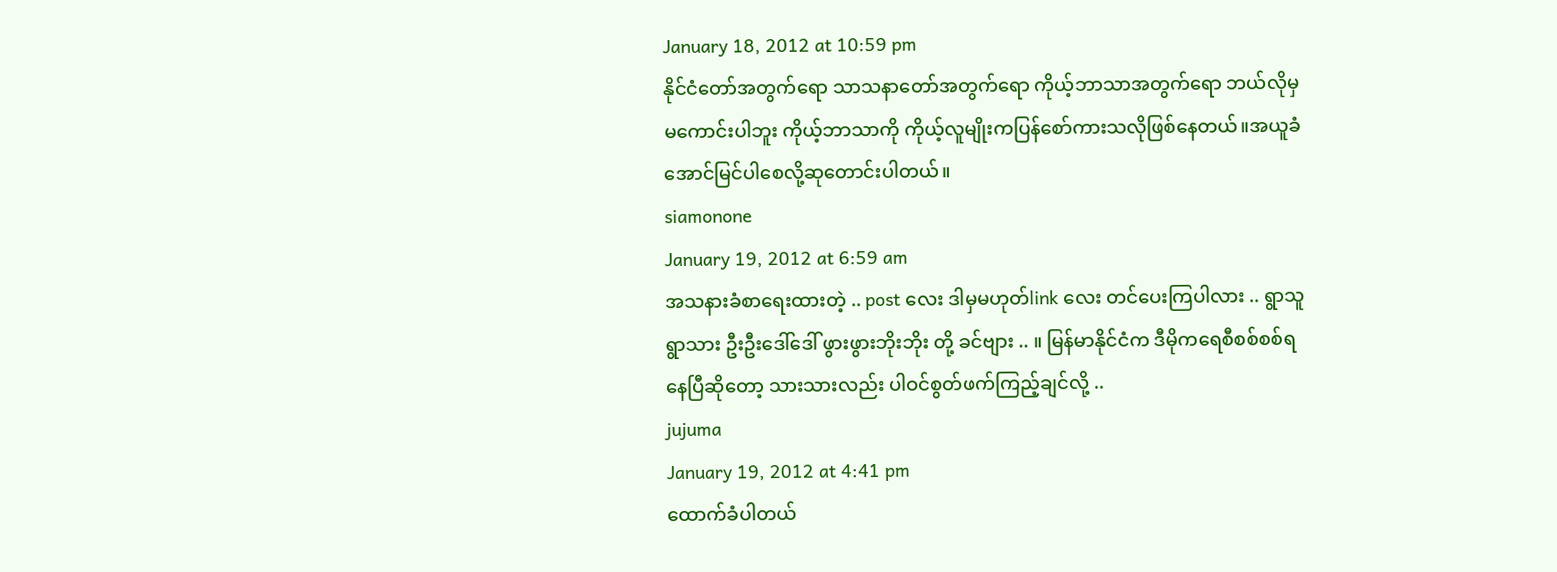January 18, 2012 at 10:59 pm
နိုင်ငံတော်အတွက်ရော သာသနာတော်အတွက်ရော ကိုယ့်ဘာသာအတွက်ရော ဘယ်လိုမှမကောင်းပါဘူး ကိုယ့်ဘာသာကို ကိုယ့်လူမျိုးကပြန်စော်ကားသလိုဖြစ်နေတယ်။အယူခံအောင်မြင်ပါစေလို့ဆုတောင်းပါတယ်။
siamonone
January 19, 2012 at 6:59 am
အသနားခံစာရေးထားတဲ့ .. post လေး ဒါမှမဟုတ်link လေး တင်ပေးကြပါလား .. ရွာသူရွာသား ဦးဦးဒေါ်ဒေါ် ဖွားဖွားဘိုးဘိုး တို့ ခင်ဗျား .. ။ မြန်မာနိုင်ငံက ဒီမိုကရေစီစစ်စစ်ရနေပြီဆိုတော့ သားသားလည်း ပါဝင်စွတ်ဖက်ကြည့်ချင်လို့ ..
jujuma
January 19, 2012 at 4:41 pm
ထောက်ခံပါတယ်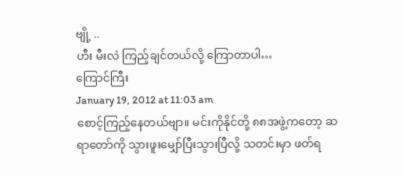ဗျို့ ..
ဟီး မီးလဲ ကြည့်ချင်တယ်လို့ ကြောတာပါ…
ကြောင်ကြီး
January 19, 2012 at 11:03 am
စောင့်ကြည့်နေတယ်ဗျာ။ မင်းကိုနိုင်တို့ ၈၈အဖွဲ့ကတော့ ဆရာတော်ကို သွားဖူးမျှော်ပြီးသွားပြီလို့ သတင်းမှာ ဖတ်ရ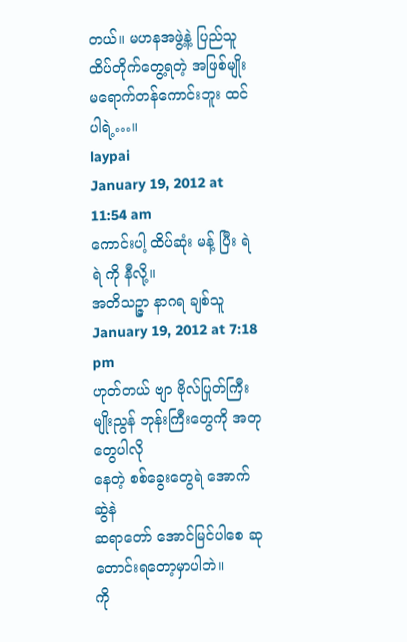တယ်။ မဟနအဖွဲ့နဲ့ ပြည်သူ ထိပ်တိုက်တွေ့ရတဲ့ အဖြစ်မျိုး မရောက်တန်ကောင်းဘူး ထင်ပါရဲ့…။
laypai
January 19, 2012 at 11:54 am
ကောင်းပါ့ ထိပ်ဆုံး မန့် ပြီး ရဲ ရဲ ကို နီလို့။
အတိသဉ္ဇာ နာဂရ ချစ်သူ
January 19, 2012 at 7:18 pm
ဟုတ်တယ် ဗျာ ဗိုလ်ပြုတ်ကြီးမျိုးညွန် ဘုန်းကြီးတွေကို အတုတွေပါလို
နေတဲ့ စစ်ခွေးတွေရဲ အောက်ဆွဲနဲ
ဆရာတော် အောင်မြင်ပါစေ ဆုတောင်းရတော့မှာပါဘဲ။
ကို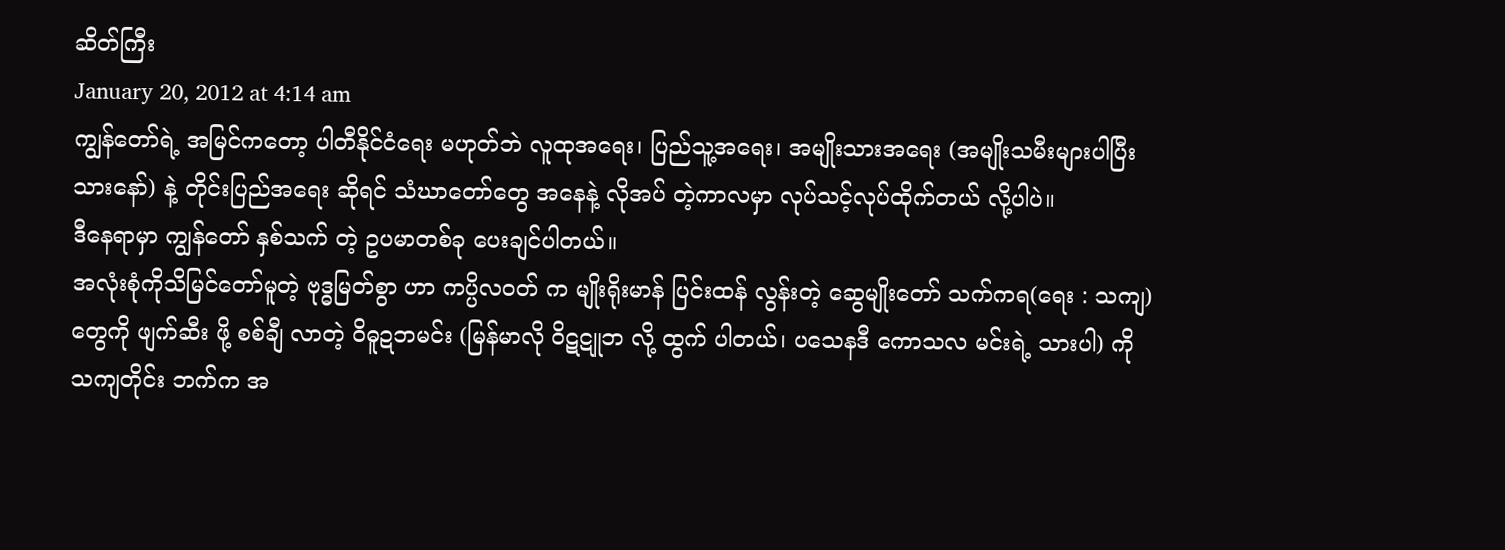ဆိတ်ကြီး
January 20, 2012 at 4:14 am
ကျွန်တော်ရဲ့ အမြင်ကတော့ ပါတီနိုင်ငံရေး မဟုတ်ဘဲ လူထုအရေး၊ ပြည်သူ့အရေး၊ အမျိုးသားအရေး (အမျိုးသမီးများပါပြီးသားနော်) နဲ့ တိုင်းပြည်အရေး ဆိုရင် သံဃာတော်တွေ အနေနဲ့ လိုအပ် တဲ့ကာလမှာ လုပ်သင့်လုပ်ထိုက်တယ် လို့ပါပဲ။
ဒီနေရာမှာ ကျွန်တော် နှစ်သက် တဲ့ ဥပမာတစ်ခု ပေးချင်ပါတယ်။
အလုံးစုံကိုသိမြင်တော်မူတဲ့ ဗုဒ္ဓမြတ်စွာ ဟာ ကပ္ပိလဝတ် က မျိုးရိုးမာန် ပြင်းထန် လွန်းတဲ့ ဆွေမျိုးတော် သက်ကရ(ရေး : သကျ) တွေကို ဖျက်ဆီး ဖို့ စစ်ချီ လာတဲ့ ဝိဓူဍဘမင်း (မြန်မာလို ဝိဋဋူဘ လို့ ထွက် ပါတယ်၊ ပသေနဒီ ကောသလ မင်းရဲ့ သားပါ) ကို သကျတိုင်း ဘက်က အ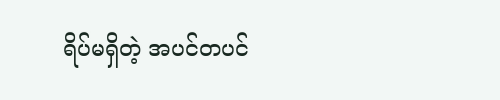ရိပ်မရှိတဲ့ အပင်တပင်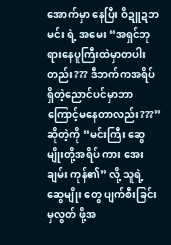အောက်မှာ နေပြီး ဝိဍူဍဘမင်း ရဲ့ အမေး “အရှင်ဘုရားနေပူကြီးထဲမှာတပါးတည်း??? ဒီဘက်ကအရိပ်ရှိတဲ့ညောင်ပင်မှာဘာကြောင့်မနေတာလည်း???” ဆိုတဲ့ကို “မင်းကြီး ဆွေမျိုးတို့အရိပ် ကား အေးချမ်း ကုန်၏” လို့ သူရဲ့ဆွေမျိုး တွေ ပျက်စီးခြင်းမှလွတ် ဖို့အ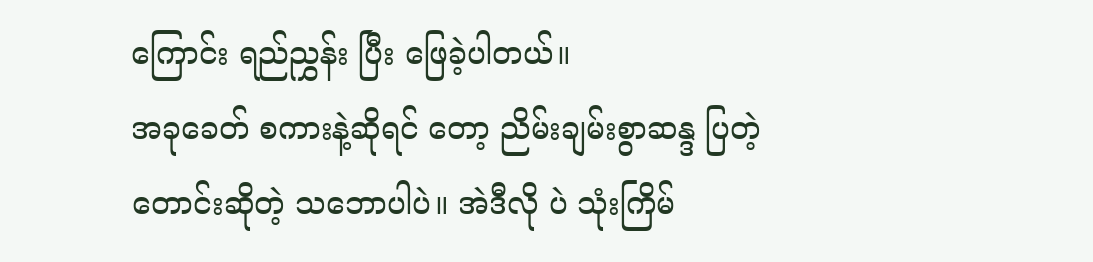ကြောင်း ရည်ညွှန်း ပြီး ဖြေခဲ့ပါတယ်။
အခုခေတ် စကားနဲ့ဆိုရင် တော့ ညိမ်းချမ်းစွာဆန္ဒ ပြတဲ့ တောင်းဆိုတဲ့ သဘောပါပဲ။ အဲဒီလို ပဲ သုံးကြိမ်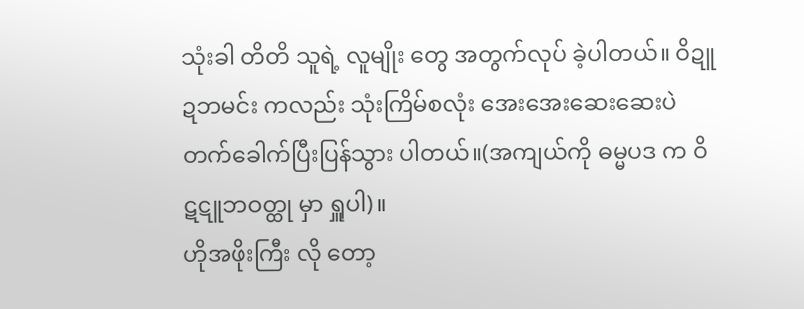သုံးခါ တိတိ သူရဲ့ လူမျိုး တွေ အတွက်လုပ် ခဲ့ပါတယ်။ ဝိဍူဍဘမင်း ကလည်း သုံးကြိမ်စလုံး အေးအေးဆေးဆေးပဲ တက်ခေါက်ပြီးပြန်သွား ပါတယ်။(အကျယ်ကို ဓမ္မပဒ က ဝိဋဋူဘဝတ္ထု မှာ ရှူပါ)။
ဟိုအဖိုးကြီး လို တော့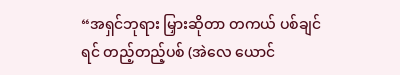“အရှင်ဘုရား မြှားဆိုတာ တကယ် ပစ်ချင်ရင် တည့်တည့်ပစ် (အဲလေ ယောင်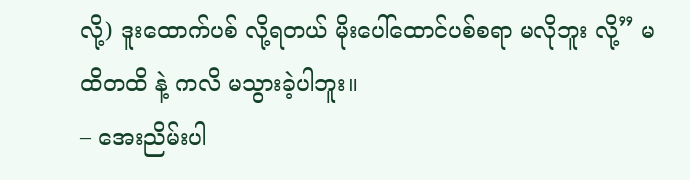လို့) ဒူးထောက်ပစ် လို့ရတယ် မိုးပေါ်ထောင်ပစ်စရာ မလိုဘူး လို့” မထိတထိ နဲ့ ကလိ မသွားခဲ့ပါဘူး။
– အေးညိမ်းပါ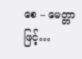စေ – မေတ္တာဖြင့်…